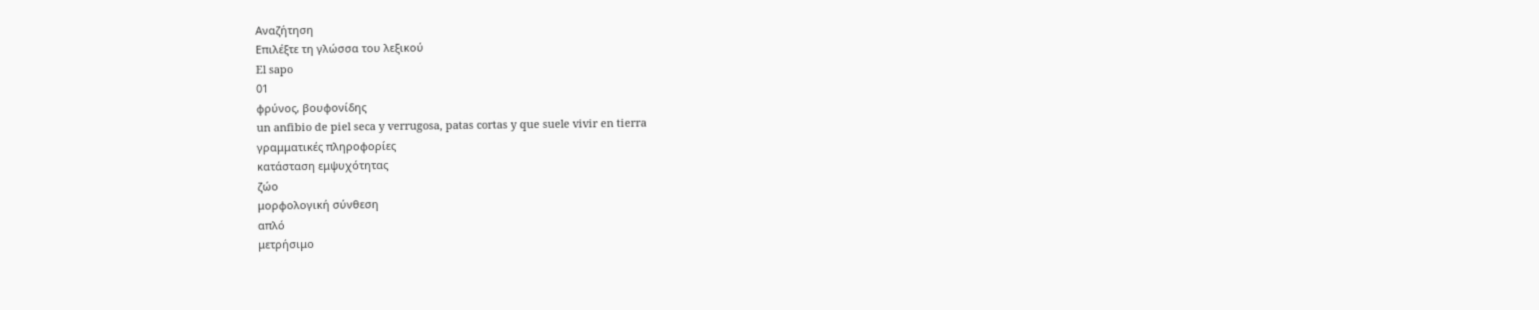Αναζήτηση
Επιλέξτε τη γλώσσα του λεξικού
El sapo
01
φρύνος, βουφονίδης
un anfibio de piel seca y verrugosa, patas cortas y que suele vivir en tierra
γραμματικές πληροφορίες
κατάσταση εμψυχότητας
ζώο
μορφολογική σύνθεση
απλό
μετρήσιμο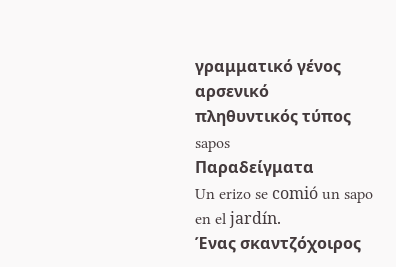γραμματικό γένος
αρσενικό
πληθυντικός τύπος
sapos
Παραδείγματα
Un erizo se comió un sapo en el jardín.
Ένας σκαντζόχοιρος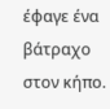έφαγε ένα βάτραχο στον κήπο.